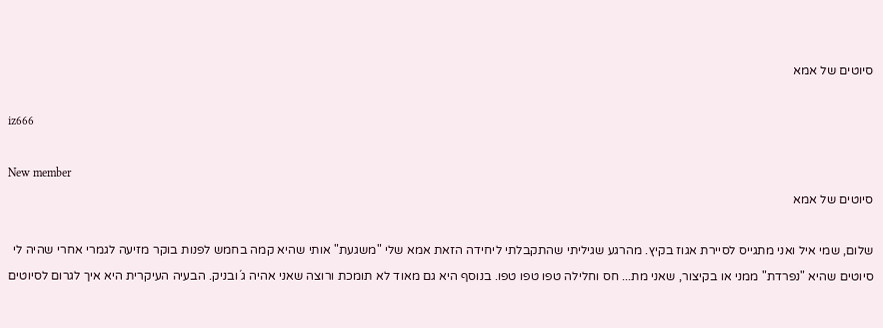סיוטים של אמא

iz666

New member
סיוטים של אמא

שלום, שמי איל ואני מתגייס לסיירת אגוז בקיץ. מהרגע שגיליתי שהתקבלתי ליחידה הזאת אמא שלי "משגעת" אותי שהיא קמה בחמש לפנות בוקר מזיעה לגמרי אחרי שהיה לי סיוטים שהיא "נפרדת" ממני או בקיצור, שאני מת... חס וחלילה טפו טפו טפו. בנוסף היא גם מאוד לא תומכת ורוצה שאני אהיה ג´ובניק. הבעיה העיקרית היא איך לגרום לסיוטים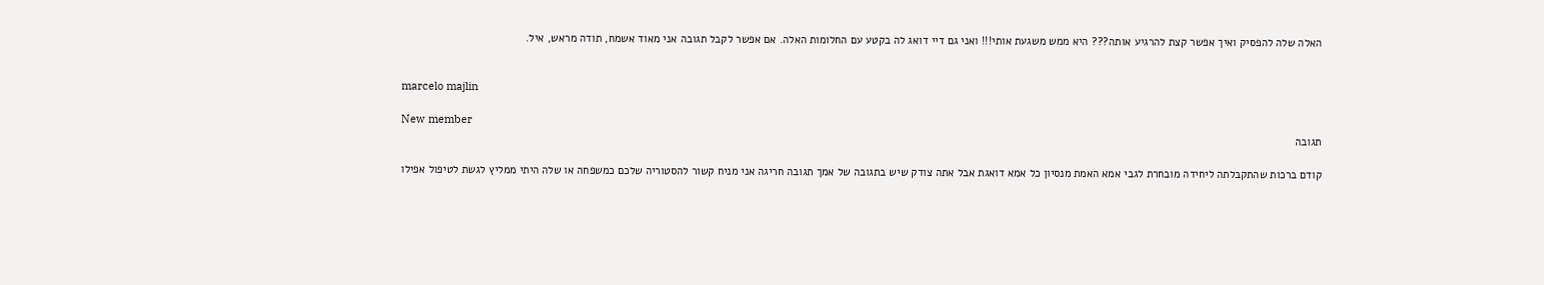האלה שלה להפסיק ואיך אפשר קצת להרגיע אותה??? היא ממש משגעת אותי!!! ואני גם דיי דואג לה בקטע עם החלומות האלה. אם אפשר לקבל תגובה אני מאוד אשמח, תודה מראש, איל.


marcelo majlin

New member
תגובה

קודם ברכות שהתקבלתה ליחידה מובחרת לגבי אמא האמת מנסיון כל אמא דואגת אבל אתה צודק שיש בתגובה של אמך תגובה חריגה אני מניח קשור להסטוריה שלכם כמשפחה או שלה היתי ממליץ לגשת לטיפול אפילו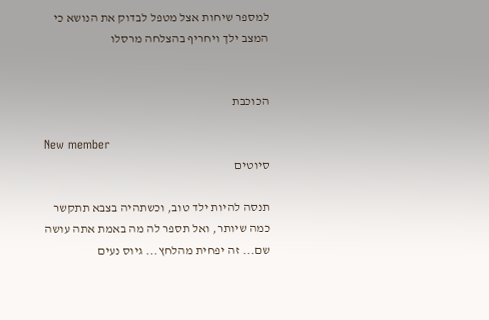למספר שיחות אצל מטפל לבדוק את הנושא כי המצב ילך ויחריף בהצלחה מרסלו


הכוכבת

New member
סיוטים

תנסה להיות ילד טוב, וכשתהיה בצבא תתקשר כמה שיותר, ואל תספר לה מה באמת אתה עושה שם... זה יפחית מהלחץ... גיוס נעים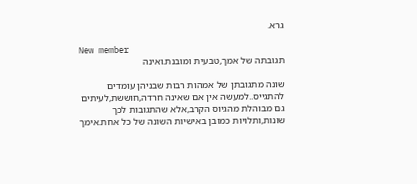גרא.

New member
תגובתה של אמך,טבעית ומובנת.ואינה

שונה מתגובתן של אמהות רבות שבניהן עומדים להתגייס..למעשה אין אם שאינה חרדה,חוששת,לעיתים גם מבוהלת מהגיוס הקרב,אלא שהתגובות לכך שונות,ותלויות כמובן באישיות השונה של כל אחת.אימך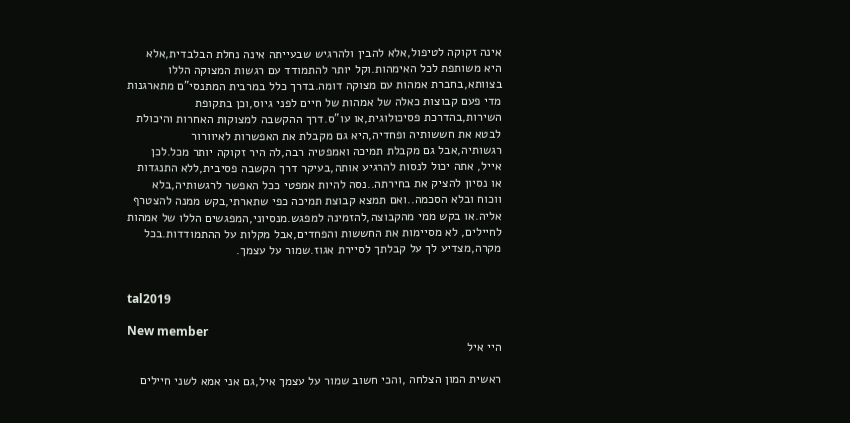אינה זקוקה לטיפול,אלא להבין ולהרגיש שבעייתה אינה נחלת הבלבדית,אלא היא משותפת לכל האימהות.וקל יותר להתמודד עם רגשות המצוקה הללו בצוותא,בחברת אמהות עם מצוקה דומה.בדרך כלל במרבית המתנסי"ם מתארגנות מדי פעם קבוצות כאלה של אמהות של חיים לפני גיוס,וכן בתקופת השירות,בהדרכת פסיכולוגית,או עו"ס.דרך ההקשבה למצוקות האחרות והיכולת לבטא את חששותיה ופחדיה,היא גם מקבלת את האפשרות לאיוורור רגשותיה,אבל גם מקבלת תמיכה ואמפטיה רבה,לה היר זקוקה יותר מכל.לכן אייל, אתה יכול לנסות להרגיע אותה,בעיקר דרך הקשבה פסיבית,ללא התנגדות או נסיון להציק את בחירתה..נסה להיות אמפטי ככל האפשר לרגשותיה,בלא ווכוח ובלא הסכמה..ואם תמצא קבוצת תמיכה כפי שתארתי,בקש ממנה להצטרף אליה.או בקש ממי מהקבוצה,להזמינה למפגש.מנסיוני,המפגשים הללו של אמהות לחיילים, לא מסיימות את החששות והפחדים,אבל מקלות על ההתמודדות.בכל מקרה,מצדיע לך על קבלתך לסיירת אגוז.שמור על עצמך.


tal2019

New member
היי איל

ראשית המון הצלחה ,והכי חשוב שמור על עצמך איל,גם אני אמא לשני חיילים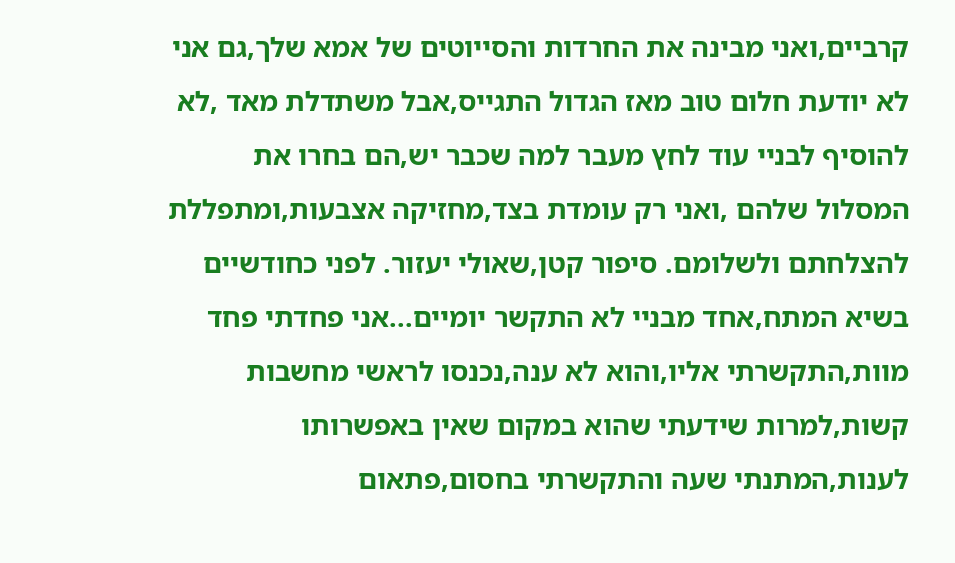קרביים,ואני מבינה את החרדות והסייוטים של אמא שלך,גם אני לא יודעת חלום טוב מאז הגדול התגייס,אבל משתדלת מאד ,לא להוסיף לבניי עוד לחץ מעבר למה שכבר יש,הם בחרו את המסלול שלהם ,ואני רק עומדת בצד,מחזיקה אצבעות,ומתפללת להצלחתם ולשלומם. סיפור קטן,שאולי יעזור. לפני כחודשיים בשיא המתח,אחד מבניי לא התקשר יומיים...אני פחדתי פחד מוות,התקשרתי אליו,והוא לא ענה,נכנסו לראשי מחשבות קשות,למרות שידעתי שהוא במקום שאין באפשרותו לענות,המתנתי שעה והתקשרתי בחסום,פתאום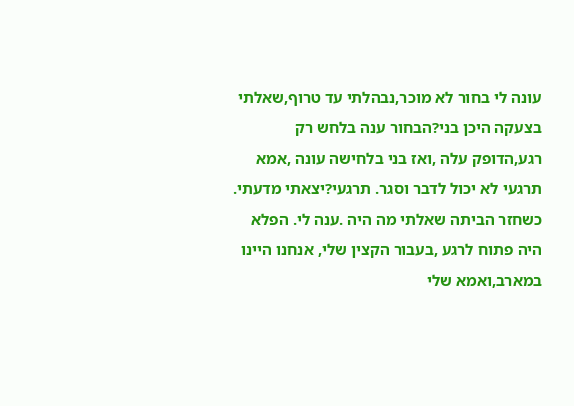עונה לי בחור לא מוכר,נבהלתי עד טרוף,שאלתי בצעקה היכן בני?הבחור ענה בלחש רק רגע,הדופק עלה ,ואז בני בלחישה עונה ,אמא תרגעי לא יכול לדבר וסגר. תרגעי?יצאתי מדעתי. כשחזר הביתה שאלתי מה היה .ענה לי. הפלא היה פתוח לרגע ,בעבור הקצין שלי, אנחנו היינו במארב,ואמא שלי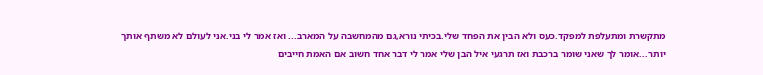מתקשרת ומתעלפת למפקד.כעס ולא הבין את הפחד שלי.בכיתי נורא,גם מהמחשבה על המארב... ואז אמר לי בני.אני לעולם לא משתף אותך יותר...אומר לך שאני שומר ברכבת ואז תרגעי איל הבן שלי אמר לי דבר אחד חשוב אם האמת חייבים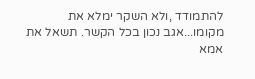להתמודד ,ולא השקר ימלא את מקומו...אגב נכון בכל הקשר. תשאל את אמא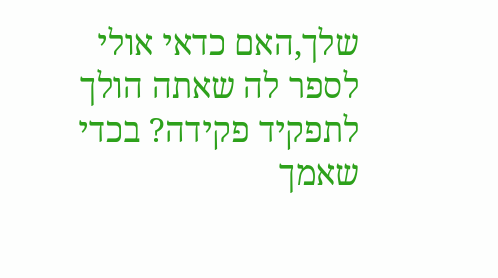שלך,האם כדאי אולי לספר לה שאתה הולך לתפקיד פקידה? בכדי שאמך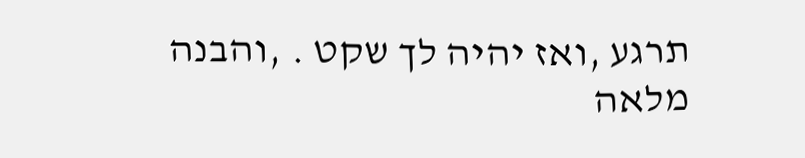תרגע ,ואז יהיה לך שקט . ,והבנה מלאה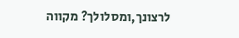לרצונך,ומסלולך? מקווה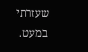שעזרתי במעט.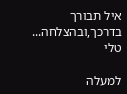איל תבורך בדרכך,ובהצלחה... טלי

למעלה